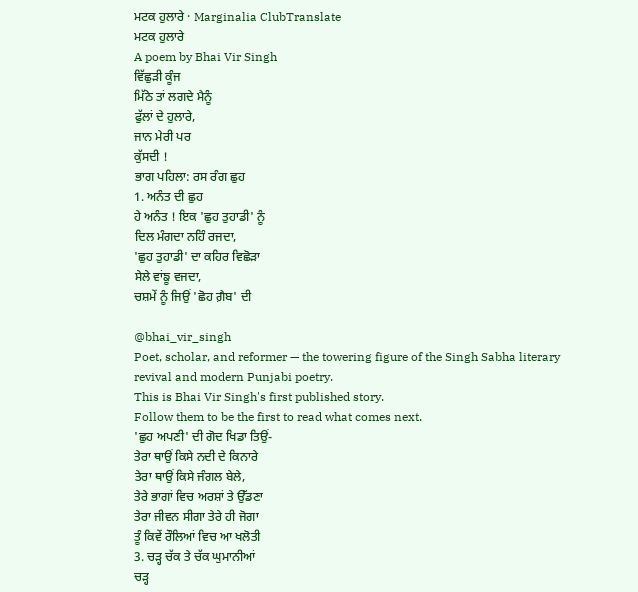ਮਟਕ ਹੁਲਾਰੇ · Marginalia ClubTranslate
ਮਟਕ ਹੁਲਾਰੇ
A poem by Bhai Vir Singh
ਵਿੱਛੁੜੀ ਕੂੰਜ
ਮਿੱਠੇ ਤਾਂ ਲਗਦੇ ਮੈਨੂੰ
ਫੁੱਲਾਂ ਦੇ ਹੁਲਾਰੇ,
ਜਾਨ ਮੇਰੀ ਪਰ
ਕੁੱਸਦੀ !
ਭਾਗ ਪਹਿਲਾ: ਰਸ ਰੰਗ ਛੁਹ
1. ਅਨੰਤ ਦੀ ਛੁਹ
ਹੇ ਅਨੰਤ ! ਇਕ 'ਛੁਹ ਤੁਹਾਡੀ' ਨੂੰ
ਦਿਲ ਮੰਗਦਾ ਨਹਿੰ ਰਜਦਾ,
'ਛੁਹ ਤੁਹਾਡੀ' ਦਾ ਕਹਿਰ ਵਿਛੋੜਾ
ਸੇਲੇ ਵਾਂਙੂ ਵਜਦਾ,
ਚਸ਼ਮੇਂ ਨੂੰ ਜਿਉਂ 'ਛੋਹ ਗ਼ੈਬ' ਦੀ

@bhai_vir_singh
Poet, scholar, and reformer — the towering figure of the Singh Sabha literary revival and modern Punjabi poetry.
This is Bhai Vir Singh's first published story.
Follow them to be the first to read what comes next.
'ਛੁਹ ਅਪਣੀ' ਦੀ ਗੋਦ ਖਿਡਾ ਤਿਉਂ-
ਤੇਰਾ ਥਾਉਂ ਕਿਸੇ ਨਦੀ ਦੇ ਕਿਨਾਰੇ
ਤੇਰਾ ਥਾਉਂ ਕਿਸੇ ਜੰਗਲ ਬੇਲੇ,
ਤੇਰੇ ਭਾਗਾਂ ਵਿਚ ਅਰਸ਼ਾਂ ਤੇ ਉੱਡਣਾ
ਤੇਰਾ ਜੀਵਨ ਸੀਗਾ ਤੇਰੇ ਹੀ ਜੋਗਾ
ਤੂੰ ਕਿਵੇਂ ਰੌਲਿਆਂ ਵਿਚ ਆ ਖਲੋਤੀ
3. ਚੜ੍ਹ ਚੱਕ ਤੇ ਚੱਕ ਘੁਮਾਨੀਆਂ
ਚੜ੍ਹ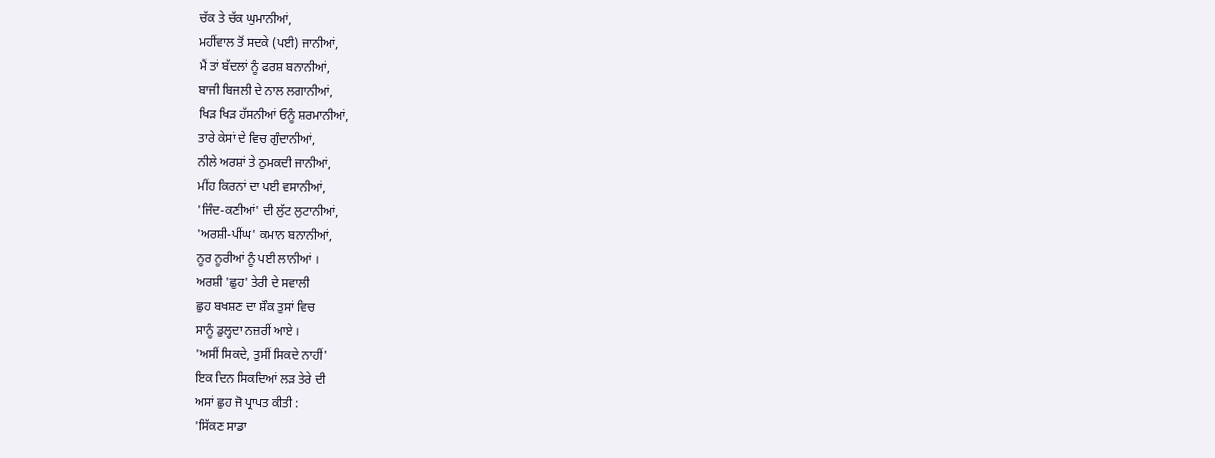ਚੱਕ ਤੇ ਚੱਕ ਘੁਮਾਨੀਆਂ,
ਮਹੀਂਵਾਲ ਤੋਂ ਸਦਕੇ (ਪਈ) ਜਾਨੀਆਂ,
ਮੈਂ ਤਾਂ ਬੱਦਲਾਂ ਨੂੰ ਫਰਸ਼ ਬਨਾਨੀਆਂ,
ਬਾਜੀ ਬਿਜਲੀ ਦੇ ਨਾਲ ਲਗਾਨੀਆਂ,
ਖਿੜ ਖਿੜ ਹੱਸਨੀਆਂ ਓਨੂੰ ਸ਼ਰਮਾਨੀਆਂ,
ਤਾਰੇ ਕੇਸਾਂ ਦੇ ਵਿਚ ਗੁੰਦਾਨੀਆਂ,
ਨੀਲੇ ਅਰਸ਼ਾਂ ਤੇ ਠੁਮਕਦੀ ਜਾਨੀਆਂ,
ਮੀਂਹ ਕਿਰਨਾਂ ਦਾ ਪਈ ਵਸਾਨੀਆਂ,
'ਜਿੰਦ-ਕਣੀਆਂ' ਦੀ ਲੁੱਟ ਲੁਟਾਨੀਆਂ,
'ਅਰਸ਼ੀ-ਪੀਂਘ' ਕਮਾਨ ਬਨਾਨੀਆਂ,
ਨੂਰ ਨੂਰੀਆਂ ਨੂੰ ਪਈ ਲਾਨੀਆਂ ।
ਅਰਸ਼ੀ 'ਛੁਹ' ਤੇਰੀ ਦੇ ਸਵਾਲੀ
ਛੁਹ ਬਖਸ਼ਣ ਦਾ ਸ਼ੌਕ ਤੁਸਾਂ ਵਿਚ
ਸਾਨੂੰ ਡੁਲ੍ਹਦਾ ਨਜ਼ਰੀਂ ਆਏ ।
'ਅਸੀਂ ਸਿਕਦੇ, ਤੁਸੀਂ ਸਿਕਦੇ ਨਾਹੀਂ'
ਇਕ ਦਿਨ ਸਿਕਦਿਆਂ ਲੜ ਤੇਰੇ ਦੀ
ਅਸਾਂ ਛੁਹ ਜੋ ਪ੍ਰਾਪਤ ਕੀਤੀ :
'ਸਿੱਕਣ ਸਾਡਾ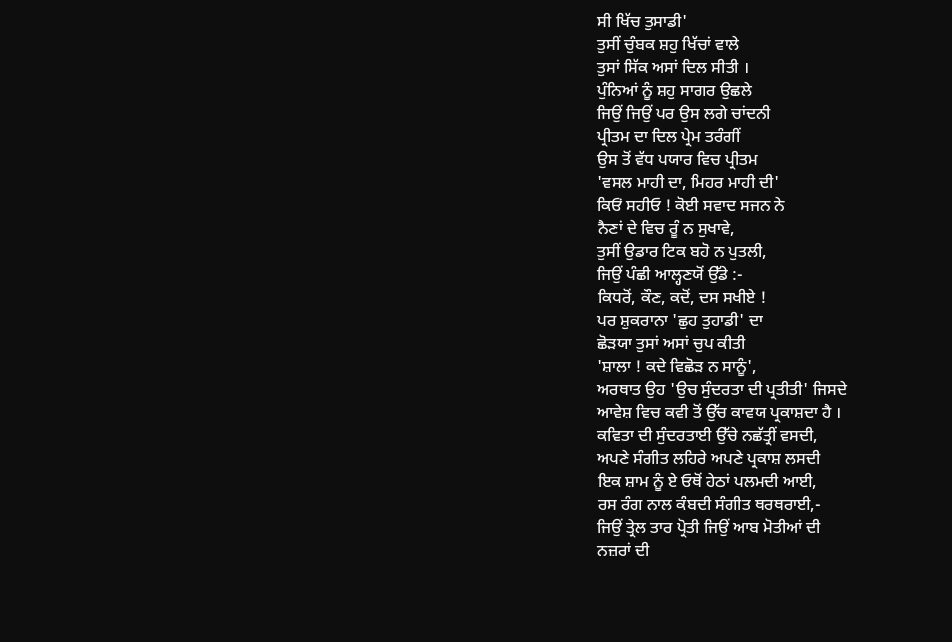ਸੀ ਖਿੱਚ ਤੁਸਾਡੀ'
ਤੁਸੀਂ ਚੁੰਬਕ ਸ਼ਹੁ ਖਿੱਚਾਂ ਵਾਲੇ
ਤੁਸਾਂ ਸਿੱਕ ਅਸਾਂ ਦਿਲ ਸੀਤੀ ।
ਪੁੰਨਿਆਂ ਨੂੰ ਸ਼ਹੁ ਸਾਗਰ ਉਛਲੇ
ਜਿਉਂ ਜਿਉਂ ਪਰ ਉਸ ਲਗੇ ਚਾਂਦਨੀ
ਪ੍ਰੀਤਮ ਦਾ ਦਿਲ ਪ੍ਰੇਮ ਤਰੰਗੀਂ
ਉਸ ਤੋਂ ਵੱਧ ਪਯਾਰ ਵਿਚ ਪ੍ਰੀਤਮ
'ਵਸਲ ਮਾਹੀ ਦਾ, ਮਿਹਰ ਮਾਹੀ ਦੀ'
ਕਿਓਂ ਸਹੀਓ ! ਕੋਈ ਸਵਾਦ ਸਜਨ ਨੇ
ਨੈਣਾਂ ਦੇ ਵਿਚ ਰੂੰ ਨ ਸੁਖਾਵੇ,
ਤੁਸੀਂ ਉਡਾਰ ਟਿਕ ਬਹੋ ਨ ਪੁਤਲੀ,
ਜਿਉਂ ਪੰਛੀ ਆਲ੍ਹਣਯੋਂ ਉੱਡੇ :-
ਕਿਧਰੋਂ, ਕੌਣ, ਕਦੋਂ, ਦਸ ਸਖੀਏ !
ਪਰ ਸ਼ੁਕਰਾਨਾ 'ਛੁਹ ਤੁਹਾਡੀ' ਦਾ
ਛੋੜਯਾ ਤੁਸਾਂ ਅਸਾਂ ਚੁਪ ਕੀਤੀ
'ਸ਼ਾਲਾ ! ਕਦੇ ਵਿਛੋੜ ਨ ਸਾਨੂੰ',
ਅਰਥਾਤ ਉਹ 'ਉਚ ਸੁੰਦਰਤਾ ਦੀ ਪ੍ਰਤੀਤੀ' ਜਿਸਦੇ
ਆਵੇਸ਼ ਵਿਚ ਕਵੀ ਤੋਂ ਉੱਚ ਕਾਵਯ ਪ੍ਰਕਾਸ਼ਦਾ ਹੈ ।
ਕਵਿਤਾ ਦੀ ਸੁੰਦਰਤਾਈ ਉੱਚੇ ਨਛੱਤ੍ਰੀਂ ਵਸਦੀ,
ਅਪਣੇ ਸੰਗੀਤ ਲਹਿਰੇ ਅਪਣੇ ਪ੍ਰਕਾਸ਼ ਲਸਦੀ
ਇਕ ਸ਼ਾਮ ਨੂੰ ਏ ਓਥੋਂ ਹੇਠਾਂ ਪਲਮਦੀ ਆਈ,
ਰਸ ਰੰਗ ਨਾਲ ਕੰਬਦੀ ਸੰਗੀਤ ਥਰਥਰਾਈ,-
ਜਿਉਂ ਤ੍ਰੇਲ ਤਾਰ ਪ੍ਰੋਤੀ ਜਿਉਂ ਆਬ ਮੋਤੀਆਂ ਦੀ
ਨਜ਼ਰਾਂ ਦੀ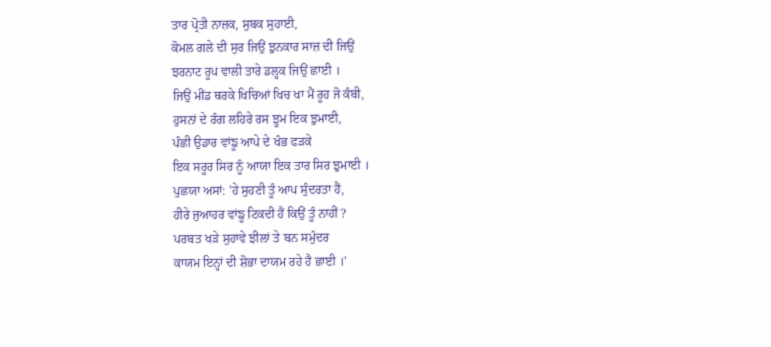ਤਾਰ ਪ੍ਰੋਤੀ ਨਾਜ਼ਕ, ਸੁਬਕ ਸੁਹਾਈ,
ਕੋਮਲ ਗਲੇ ਦੀ ਸੁਰ ਜਿਉਂ ਝੁਨਕਾਰ ਸਾਜ਼ ਦੀ ਜਿਉਂ
ਝਰਨਾਟ ਰੂਪ ਵਾਲੀ ਤਾਰੇ ਡਲ੍ਹਕ ਜਿਉਂ ਛਾਈ ।
ਜਿਉਂ ਮੀਂਡ ਥਰਕੇ ਖਿਚਿਆਂ ਖਿਚ ਖਾ ਮੈਂ ਰੂਹ ਜੋ ਕੰਬੀ,
ਹੁਸਨਾਂ ਦੇ ਰੰਗ ਲਹਿਰੇ ਰਸ ਝੂਮ ਇਕ ਝੁਮਾਈ,
ਪੰਛੀ ਉਡਾਰ ਵਾਂਙੂ ਆਪੇ ਦੇ ਖੰਭ ਫੜਕੇ
ਇਕ ਸਰੂਰ ਸਿਰ ਨੂੰ ਆਯਾ ਇਕ ਤਾਰ ਸਿਰ ਝੁਮਾਈ ।
ਪੁਛਯਾ ਅਸਾਂ: 'ਹੇ ਸੁਹਣੀ ਤੂੰ ਆਪ ਸੁੰਦਰਤਾ ਹੈਂ,
ਹੀਰੇ ਜੁਆਹਰ ਵਾਂਙੂ ਟਿਕਦੀ ਹੈਂ ਕਿਉਂ ਤੂੰ ਨਾਹੀਂ ?
ਪਰਬਤ ਖੜੇ ਸੁਹਾਵੇ ਝੀਲਾਂ ਤੇ ਬਨ ਸਮੁੰਦਰ
ਕਾਯਮ ਇਨ੍ਹਾਂ ਦੀ ਸ਼ੋਭਾ ਦਾਯਮ ਰਹੇ ਹੈ ਛਾਈ ।'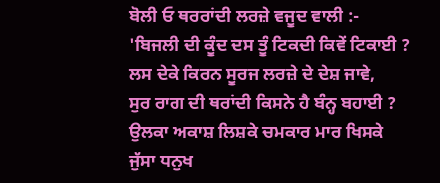ਬੋਲੀ ਓ ਥਰਰਾਂਦੀ ਲਰਜ਼ੇ ਵਜੂਦ ਵਾਲੀ :-
'ਬਿਜਲੀ ਦੀ ਕੂੰਦ ਦਸ ਤੂੰ ਟਿਕਦੀ ਕਿਵੇਂ ਟਿਕਾਈ ?
ਲਸ ਦੇਕੇ ਕਿਰਨ ਸੂਰਜ ਲਰਜ਼ੇ ਦੇ ਦੇਸ਼ ਜਾਵੇ,
ਸੁਰ ਰਾਗ ਦੀ ਥਰਾਂਦੀ ਕਿਸਨੇ ਹੈ ਬੰਨ੍ਹ ਬਹਾਈ ?
ਉਲਕਾ ਅਕਾਸ਼ ਲਿਸ਼ਕੇ ਚਮਕਾਰ ਮਾਰ ਖਿਸਕੇ
ਜੁੱਸਾ ਧਨੁਖ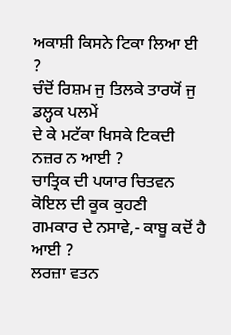ਅਕਾਸ਼ੀ ਕਿਸਨੇ ਟਿਕਾ ਲਿਆ ਈ ?
ਚੰਦੋਂ ਰਿਸ਼ਮ ਜੁ ਤਿਲਕੇ ਤਾਰਯੋਂ ਜੁ ਡਲ੍ਹਕ ਪਲਮੇਂ
ਦੇ ਕੇ ਮਟੱਕਾ ਖਿਸਕੇ ਟਿਕਦੀ ਨਜ਼ਰ ਨ ਆਈ ?
ਚਾਤ੍ਰਿਕ ਦੀ ਪਯਾਰ ਚਿਤਵਨ ਕੋਇਲ ਦੀ ਕੂਕ ਕੁਹਣੀ
ਗਮਕਾਰ ਦੇ ਨਸਾਵੇ,- ਕਾਬੂ ਕਦੋਂ ਹੈ ਆਈ ?
ਲਰਜ਼ਾ ਵਤਨ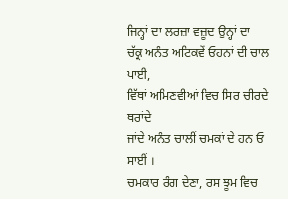ਜਿਨ੍ਹਾਂ ਦਾ ਲਰਜ਼ਾ ਵਜ਼ੂਦ ਉਨ੍ਹਾਂ ਦਾ
ਚੱਕ੍ਰ ਅਨੰਤ ਅਟਿਕਵੇਂ ਓਹਨਾਂ ਦੀ ਚਾਲ ਪਾਈ,
ਵਿੱਥਾਂ ਅਮਿਣਵੀਆਂ ਵਿਚ ਸਿਰ ਚੀਰਦੇ ਥਰਾਂਦੇ
ਜਾਂਦੇ ਅਨੰਤ ਚਾਲੀਂ ਚਮਕਾਂ ਦੇ ਹਨ ਓ ਸਾਈਂ ।
ਚਮਕਾਰ ਰੰਗ ਦੇਣਾ, ਰਸ ਝੂਮ ਵਿਚ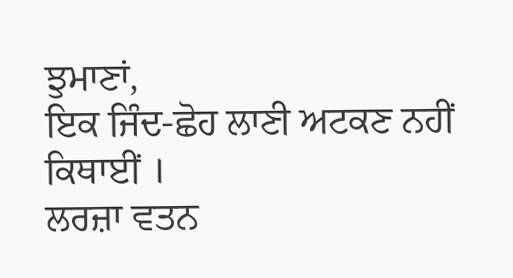ਝੁਮਾਣਾਂ,
ਇਕ ਜਿੰਦ-ਛੋਹ ਲਾਣੀ ਅਟਕਣ ਨਹੀਂ ਕਿਥਾਈਂ ।
ਲਰਜ਼ਾ ਵਤਨ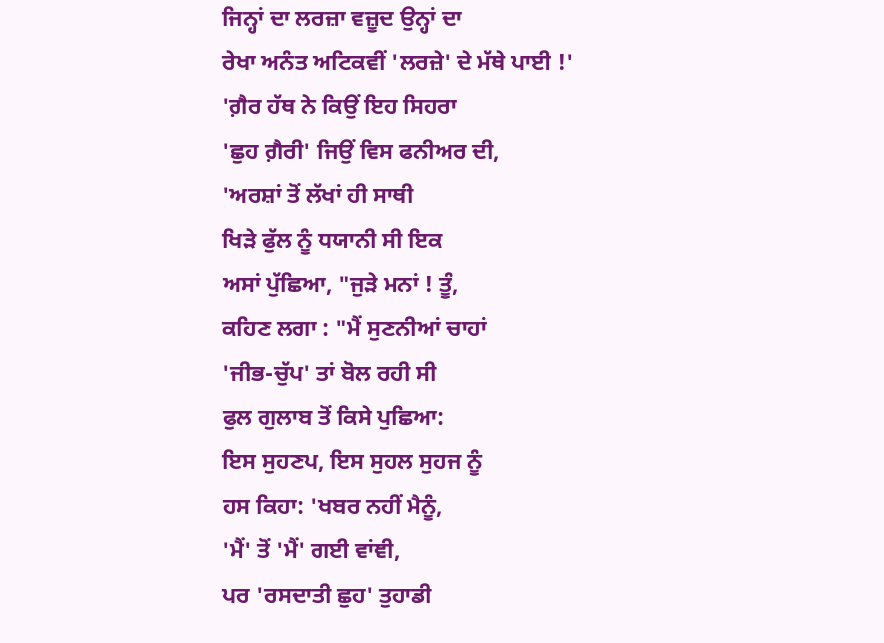ਜਿਨ੍ਹਾਂ ਦਾ ਲਰਜ਼ਾ ਵਜ਼ੂਦ ਉਨ੍ਹਾਂ ਦਾ
ਰੇਖਾ ਅਨੰਤ ਅਟਿਕਵੀਂ 'ਲਰਜ਼ੇ' ਦੇ ਮੱਥੇ ਪਾਈ !'
'ਗ਼ੈਰ ਹੱਥ ਨੇ ਕਿਉਂ ਇਹ ਸਿਹਰਾ
'ਛੁਹ ਗ਼ੈਰੀ' ਜਿਉਂ ਵਿਸ ਫਨੀਅਰ ਦੀ,
'ਅਰਸ਼ਾਂ ਤੋਂ ਲੱਖਾਂ ਹੀ ਸਾਥੀ
ਖਿੜੇ ਫੁੱਲ ਨੂੰ ਧਯਾਨੀ ਸੀ ਇਕ
ਅਸਾਂ ਪੁੱਛਿਆ, "ਜੁੜੇ ਮਨਾਂ ! ਤੂੰ,
ਕਹਿਣ ਲਗਾ : "ਮੈਂ ਸੁਣਨੀਆਂ ਚਾਹਾਂ
'ਜੀਭ-ਚੁੱਪ' ਤਾਂ ਬੋਲ ਰਹੀ ਸੀ
ਫੁਲ ਗੁਲਾਬ ਤੋਂ ਕਿਸੇ ਪੁਛਿਆ:
ਇਸ ਸੁਹਣਪ, ਇਸ ਸੁਹਲ ਸੁਹਜ ਨੂੰ
ਹਸ ਕਿਹਾ: 'ਖਬਰ ਨਹੀਂ ਮੈਨੂੰ,
'ਮੈਂ' ਤੋਂ 'ਮੈਂ' ਗਈ ਵਾਂਞੀ,
ਪਰ 'ਰਸਦਾਤੀ ਛੁਹ' ਤੁਹਾਡੀ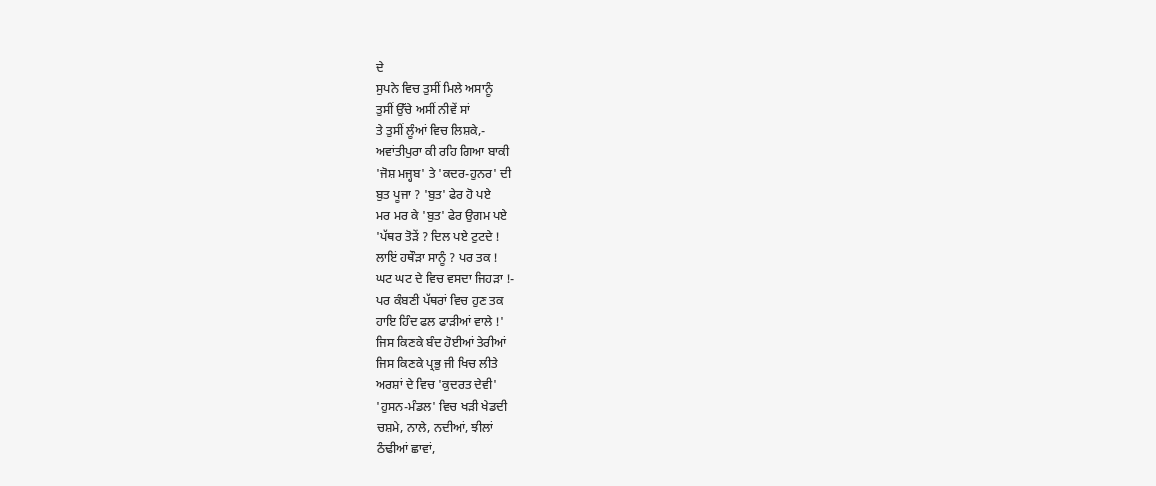ਦੇ
ਸੁਪਨੇ ਵਿਚ ਤੁਸੀਂ ਮਿਲੇ ਅਸਾਨੂੰ
ਤੁਸੀਂ ਉੱਚੇ ਅਸੀਂ ਨੀਵੇਂ ਸਾਂ
ਤੇ ਤੁਸੀਂ ਲੂੰਆਂ ਵਿਚ ਲਿਸ਼ਕੇ,-
ਅਵਾਂਤੀਪੁਰਾ ਕੀ ਰਹਿ ਗਿਆ ਬਾਕੀ
'ਜੋਸ਼ ਮਜ੍ਹਬ' ਤੇ 'ਕਦਰ-ਹੁਨਰ' ਦੀ
ਬੁਤ ਪੂਜਾ ? 'ਬੁਤ' ਫੇਰ ਹੋ ਪਏ
ਮਰ ਮਰ ਕੇ 'ਬੁਤ' ਫੇਰ ਉਗਮ ਪਏ
'ਪੱਥਰ ਤੋੜੇਂ ? ਦਿਲ ਪਏ ਟੁਟਦੇ !
ਲਾਇਂ ਹਥੌੜਾ ਸਾਨੂੰ ? ਪਰ ਤਕ !
ਘਟ ਘਟ ਦੇ ਵਿਚ ਵਸਦਾ ਜਿਹੜਾ !-
ਪਰ ਕੰਬਣੀ ਪੱਥਰਾਂ ਵਿਚ ਹੁਣ ਤਕ
ਹਾਇ ਹਿੰਦ ਫਲ ਫਾੜੀਆਂ ਵਾਲੇ !'
ਜਿਸ ਕਿਣਕੇ ਬੰਦ ਹੋਈਆਂ ਤੇਰੀਆਂ
ਜਿਸ ਕਿਣਕੇ ਪ੍ਰਭੁ ਜੀ ਖਿਚ ਲੀਤੇ
ਅਰਸ਼ਾਂ ਦੇ ਵਿਚ 'ਕੁਦਰਤ ਦੇਵੀ'
'ਹੁਸਨ-ਮੰਡਲ' ਵਿਚ ਖੜੀ ਖੇਡਦੀ
ਚਸ਼ਮੇ, ਨਾਲੇ, ਨਦੀਆਂ, ਝੀਲਾਂ
ਠੰਢੀਆਂ ਛਾਵਾਂ,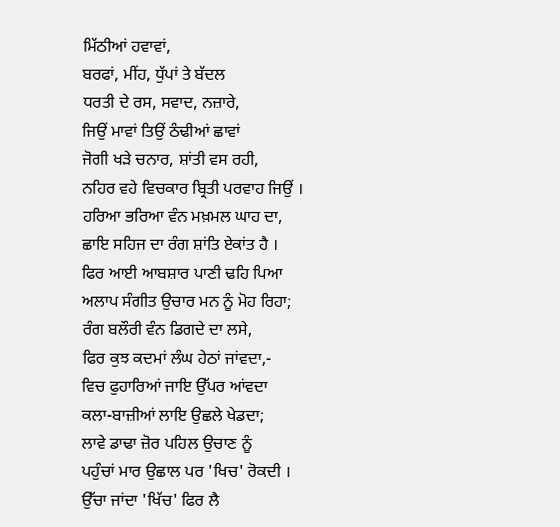ਮਿੱਠੀਆਂ ਹਵਾਵਾਂ,
ਬਰਫਾਂ, ਮੀਂਹ, ਧੁੱਪਾਂ ਤੇ ਬੱਦਲ
ਧਰਤੀ ਦੇ ਰਸ, ਸਵਾਦ, ਨਜ਼ਾਰੇ,
ਜਿਉਂ ਮਾਵਾਂ ਤਿਉਂ ਠੰਢੀਆਂ ਛਾਵਾਂ
ਜੋਗੀ ਖੜੇ ਚਨਾਰ, ਸ਼ਾਂਤੀ ਵਸ ਰਹੀ,
ਨਹਿਰ ਵਹੇ ਵਿਚਕਾਰ ਬ੍ਰਿਤੀ ਪਰਵਾਹ ਜਿਉਂ ।
ਹਰਿਆ ਭਰਿਆ ਵੰਨ ਮਖ਼ਮਲ ਘਾਹ ਦਾ,
ਛਾਇ ਸਹਿਜ ਦਾ ਰੰਗ ਸ਼ਾਂਤਿ ਏਕਾਂਤ ਹੈ ।
ਫਿਰ ਆਈ ਆਬਸ਼ਾਰ ਪਾਣੀ ਢਹਿ ਪਿਆ
ਅਲਾਪ ਸੰਗੀਤ ਉਚਾਰ ਮਨ ਨੂੰ ਮੋਹ ਰਿਹਾ;
ਰੰਗ ਬਲੌਰੀ ਵੰਨ ਡਿਗਦੇ ਦਾ ਲਸੇ,
ਫਿਰ ਕੁਝ ਕਦਮਾਂ ਲੰਘ ਹੇਠਾਂ ਜਾਂਵਦਾ,-
ਵਿਚ ਫੁਹਾਰਿਆਂ ਜਾਇ ਉੱਪਰ ਆਂਵਦਾ
ਕਲਾ-ਬਾਜ਼ੀਆਂ ਲਾਇ ਉਛਲੇ ਖੇਡਦਾ;
ਲਾਵੇ ਡਾਢਾ ਜ਼ੋਰ ਪਹਿਲ ਉਚਾਣ ਨੂੰ
ਪਹੁੰਚਾਂ ਮਾਰ ਉਛਾਲ ਪਰ 'ਖਿਚ' ਰੋਕਦੀ ।
ਉੱਚਾ ਜਾਂਦਾ 'ਖਿੱਚ' ਫਿਰ ਲੈ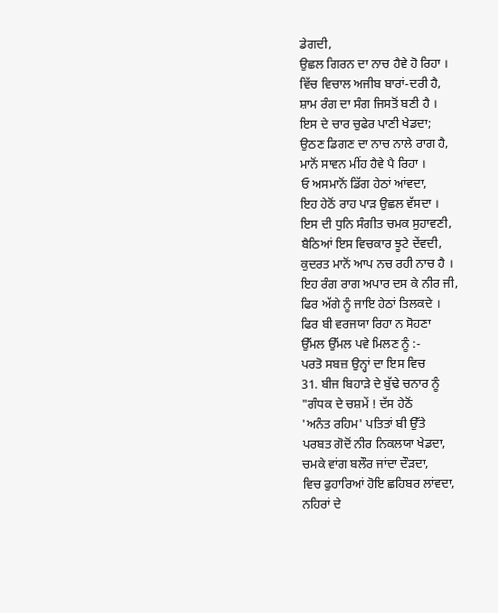ਡੇਗਦੀ,
ਉਛਲ ਗਿਰਨ ਦਾ ਨਾਚ ਹੈਵੇ ਹੋ ਰਿਹਾ ।
ਵਿੱਚ ਵਿਚਾਲ ਅਜੀਬ ਬਾਰਾਂ-ਦਰੀ ਹੈ,
ਸ਼ਾਮ ਰੰਗ ਦਾ ਸੰਗ ਜਿਸਤੋਂ ਬਣੀ ਹੈ ।
ਇਸ ਦੇ ਚਾਰ ਚੁਫੇਰ ਪਾਣੀ ਖੇਡਦਾ;
ਉਠਣ ਡਿਗਣ ਦਾ ਨਾਚ ਨਾਲੇ ਰਾਗ ਹੈ,
ਮਾਨੋਂ ਸਾਵਨ ਮੀਂਹ ਹੈਵੇ ਪੈ ਰਿਹਾ ।
ਓ ਅਸਮਾਨੋਂ ਡਿੱਗ ਹੇਠਾਂ ਆਂਵਦਾ,
ਇਹ ਹੇਠੋਂ ਰਾਹ ਪਾੜ ਉਛਲ ਵੱਸਦਾ ।
ਇਸ ਦੀ ਧੁਨਿ ਸੰਗੀਤ ਚਮਕ ਸੁਹਾਵਣੀ,
ਬੈਠਿਆਂ ਇਸ ਵਿਚਕਾਰ ਝੂਟੇ ਦੇਂਵਦੀ,
ਕੁਦਰਤ ਮਾਨੋਂ ਆਪ ਨਚ ਰਹੀ ਨਾਚ ਹੈ ।
ਇਹ ਰੰਗ ਰਾਗ ਅਪਾਰ ਦਸ ਕੇ ਨੀਰ ਜੀ,
ਫਿਰ ਅੱਗੇ ਨੂੰ ਜਾਇ ਹੇਠਾਂ ਤਿਲਕਦੇ ।
ਫਿਰ ਬੀ ਵਰਜਯਾ ਰਿਹਾ ਨ ਸੋਹਣਾ
ਉੱਮਲ ਉੱਮਲ ਪਵੇ ਮਿਲਣ ਨੂੰ :-
ਪਰਤੋ ਸਬਜ਼ ਉਨ੍ਹਾਂ ਦਾ ਇਸ ਵਿਚ
31. ਬੀਜ ਬਿਹਾੜੇ ਦੇ ਬੁੱਢੇ ਚਨਾਰ ਨੂੰ
"ਗੰਧਕ ਦੇ ਚਸ਼ਮੇਂ ! ਦੱਸ ਹੇਠੋਂ
'ਅਨੰਤ ਰਹਿਮ' ਪਤਿਤਾਂ ਬੀ ਉੱਤੇ
ਪਰਬਤ ਗੋਦੋਂ ਨੀਰ ਨਿਕਲਯਾ ਖੇਡਦਾ,
ਚਮਕੇ ਵਾਂਗ ਬਲੌਰ ਜਾਂਦਾ ਦੌੜਦਾ,
ਵਿਚ ਫੁਹਾਰਿਆਂ ਹੋਇ ਛਹਿਬਰ ਲਾਂਵਦਾ,
ਨਹਿਰਾਂ ਦੇ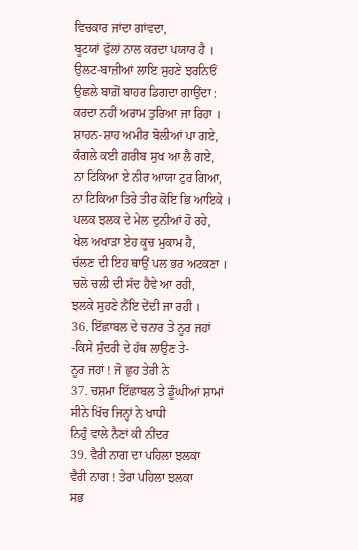ਵਿਚਕਾਰ ਜਾਂਦਾ ਗਾਂਵਦਾ,
ਬੂਟਯਾਂ ਫੁੱਲਾਂ ਨਾਲ ਕਰਦਾ ਪਯਾਰ ਹੈ ।
ਉਲਟ-ਬਾਜ਼ੀਆਂ ਲਾਇ ਸੁਹਣੇ ਝਰਨਿਓਂ
ਉਛਲੇ ਬਾਗ਼ੋਂ ਬਾਹਰ ਡਿਗਦਾ ਗਾਉਂਦਾ :
ਕਰਦਾ ਨਹੀਂ ਅਰਾਮ ਤੁਰਿਆ ਜਾ ਰਿਹਾ ।
ਸ਼ਾਹਨ-ਸ਼ਾਹ ਅਮੀਰ ਬੋਲੀਆਂ ਪਾ ਗਏ,
ਕੰਗਲੇ ਕਈ ਗ਼ਰੀਬ ਸੁਖ ਆ ਲੈ ਗਏ,
ਨਾ ਟਿਕਿਆ ਏ ਨੀਰ ਆਯਾ ਟੁਰ ਗਿਆ,
ਨਾ ਟਿਕਿਆ ਤਿਰੇ ਤੀਰ ਕੋਇ ਭਿ ਆਇਕੇ ।
ਪਲਕ ਝਲਕ ਦੇ ਮੇਲ ਦੁਨੀਆਂ ਹੋ ਰਹੇ,
ਖੇਲ ਅਖਾੜਾ ਏਹ ਕੂਚ ਮੁਕਾਮ ਹੈ,
ਚੱਲਣ ਦੀ ਇਹ ਥਾਉਂ ਪਲ ਭਰ ਅਟਕਣਾ ।
ਚਲੋ ਚਲੀ ਦੀ ਸੱਦ ਹੈਵੇ ਆ ਰਹੀ,
ਝਲਕੇ ਸੁਹਣੇ ਨੈਂਇ ਦੇਂਦੀ ਜਾ ਰਹੀ ।
36. ਇੱਛਾਬਲ ਦੇ ਚਨਾਰ ਤੇ ਨੂਰ ਜਹਾਂ
-ਕਿਸੇ ਸੁੰਦਰੀ ਦੇ ਹੱਥ ਲਾਉਣ ਤੇ-
ਨੂਰ ਜਹਾਂ ! ਜੋ ਛੁਹ ਤੇਰੀ ਨੇ
37. ਚਸ਼ਮਾ ਇੱਛਾਬਲ ਤੇ ਡੂੰਘੀਆਂ ਸ਼ਾਮਾਂ
ਸੀਨੇ ਖਿੱਚ ਜਿਨ੍ਹਾਂ ਨੇ ਖਾਧੀ
ਨਿਹੁੰ ਵਾਲੇ ਨੈਣਾਂ ਕੀ ਨੀਂਦਰ
39. ਵੈਰੀ ਨਾਗ ਦਾ ਪਹਿਲਾ ਝਲਕਾ
ਵੈਰੀ ਨਾਗ ! ਤੇਰਾ ਪਹਿਲਾ ਝਲਕਾ
ਸਭ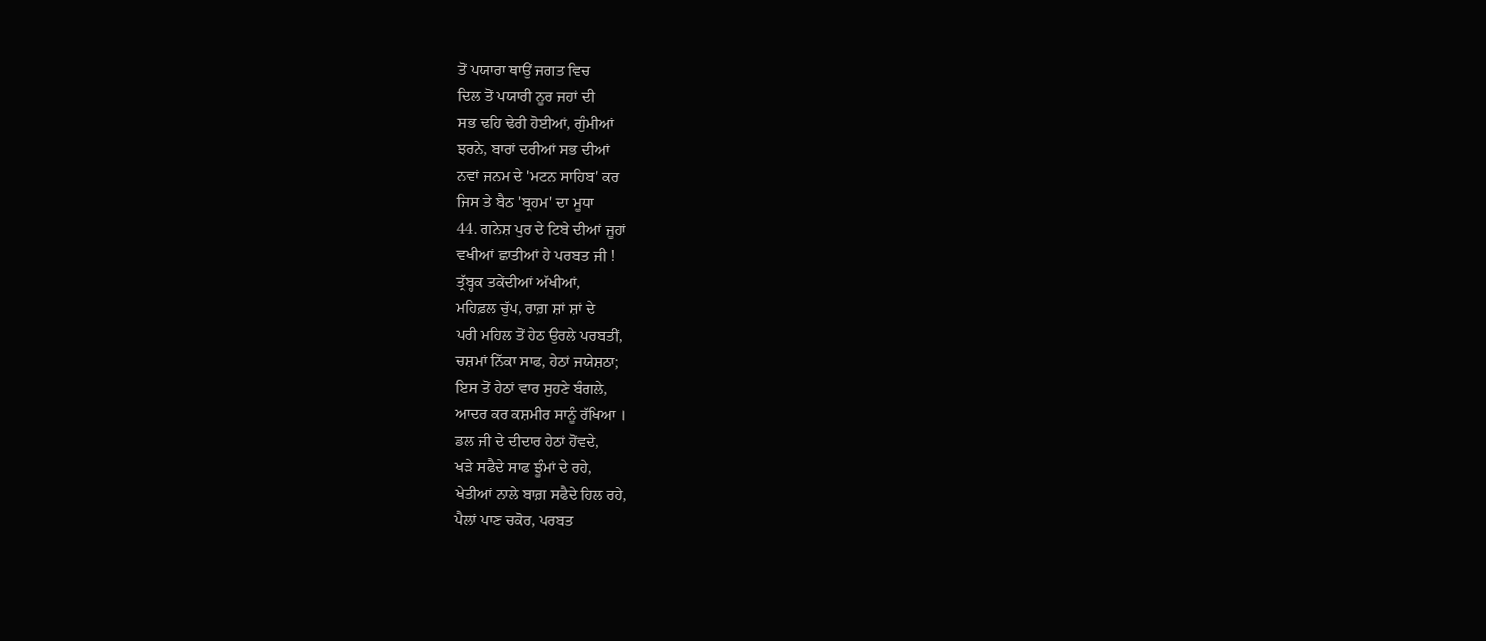ਤੋਂ ਪਯਾਰਾ ਥਾਉਂ ਜਗਤ ਵਿਚ
ਦਿਲ ਤੋਂ ਪਯਾਰੀ ਨੂਰ ਜਹਾਂ ਦੀ
ਸਭ ਢਹਿ ਢੇਰੀ ਹੋਈਆਂ, ਗੁੰਮੀਆਂ
ਝਰਨੇ, ਬਾਰਾਂ ਦਰੀਆਂ ਸਭ ਦੀਆਂ
ਨਵਾਂ ਜਨਮ ਦੇ 'ਮਟਨ ਸਾਹਿਬ' ਕਰ
ਜਿਸ ਤੇ ਬੈਠ 'ਬ੍ਰਹਮ' ਦਾ ਮੂਧਾ
44. ਗਨੇਸ਼ ਪੁਰ ਦੇ ਟਿਬੇ ਦੀਆਂ ਜੂਹਾਂ
ਵਖੀਆਂ ਛਾਤੀਆਂ ਹੇ ਪਰਬਤ ਜੀ !
ਤ੍ਰੱਬ੍ਹਕ ਤਕੇਂਦੀਆਂ ਅੱਖੀਆਂ,
ਮਹਿਫ਼ਲ ਚੁੱਪ, ਰਾਗ਼ ਸ਼ਾਂ ਸ਼ਾਂ ਦੇ
ਪਰੀ ਮਹਿਲ ਤੋਂ ਹੇਠ ਉਰਲੇ ਪਰਬਤੀਂ,
ਚਸ਼ਮਾਂ ਨਿੱਕਾ ਸਾਫ, ਹੇਠਾਂ ਜਯੇਸ਼ਠਾ;
ਇਸ ਤੋਂ ਹੇਠਾਂ ਵਾਰ ਸੁਹਣੇ ਬੰਗਲੇ,
ਆਦਰ ਕਰ ਕਸ਼ਮੀਰ ਸਾਨੂੰ ਰੱਖਿਆ ।
ਡਲ ਜੀ ਦੇ ਦੀਦਾਰ ਹੇਠਾਂ ਹੋਂਵਦੇ,
ਖੜੇ ਸਫੈਦੇ ਸਾਫ ਝੂੰਮਾਂ ਦੇ ਰਹੇ,
ਖੇਤੀਆਂ ਨਾਲੇ ਬਾਗ਼ ਸਫੈਦੇ ਹਿਲ ਰਹੇ,
ਪੈਲਾਂ ਪਾਣ ਚਕੋਰ, ਪਰਬਤ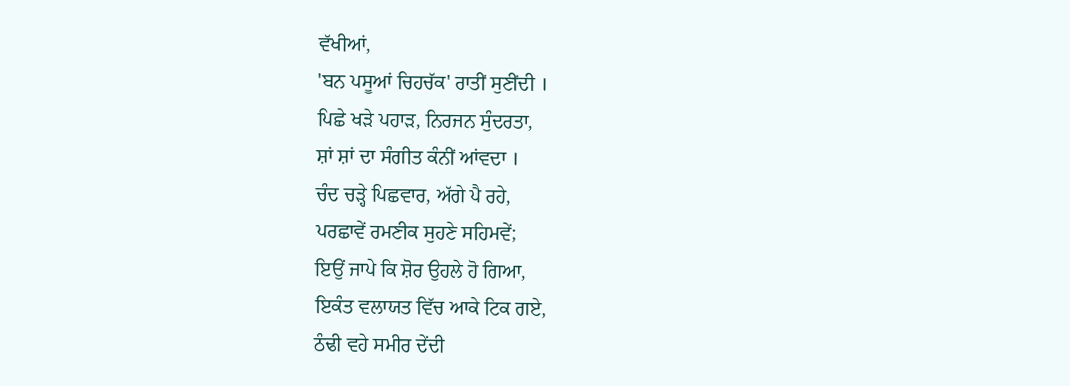ਵੱਖੀਆਂ,
'ਬਨ ਪਸੂਆਂ ਚਿਹਚੱਕ' ਰਾਤੀਂ ਸੁਣੀਂਦੀ ।
ਪਿਛੇ ਖੜੇ ਪਹਾੜ, ਨਿਰਜਨ ਸੁੰਦਰਤਾ,
ਸ਼ਾਂ ਸ਼ਾਂ ਦਾ ਸੰਗੀਤ ਕੰਨੀਂ ਆਂਵਦਾ ।
ਚੰਦ ਚੜ੍ਹੇ ਪਿਛਵਾਰ, ਅੱਗੇ ਪੈ ਰਹੇ,
ਪਰਛਾਵੇਂ ਰਮਣੀਕ ਸੁਹਣੇ ਸਹਿਮਵੇਂ;
ਇਉਂ ਜਾਪੇ ਕਿ ਸ਼ੋਰ ਉਹਲੇ ਹੋ ਗਿਆ,
ਇਕੰਤ ਵਲਾਯਤ ਵਿੱਚ ਆਕੇ ਟਿਕ ਗਏ,
ਠੰਢੀ ਵਹੇ ਸਮੀਰ ਦੇਂਦੀ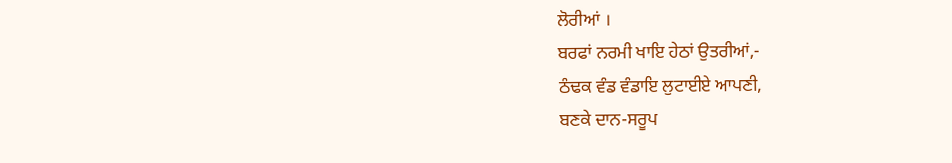ਲੋਰੀਆਂ ।
ਬਰਫਾਂ ਨਰਮੀ ਖਾਇ ਹੇਠਾਂ ਉਤਰੀਆਂ,-
ਠੰਢਕ ਵੰਡ ਵੰਡਾਇ ਲੁਟਾਈਏ ਆਪਣੀ,
ਬਣਕੇ ਦਾਨ-ਸਰੂਪ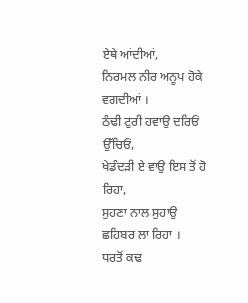ਏਥੇ ਆਂਦੀਆਂ,
ਨਿਰਮਲ ਨੀਰ ਅਨੂਪ ਹੋਕੇ ਵਗਦੀਆਂ ।
ਠੰਢੀ ਟੁਰੀ ਹਵਾਉ ਦਰਿਓਂ ਉੱਚਿਓਂ,
ਖੇਡੰਦੜੀ ਏ ਵਾਉ ਇਸ ਤੋਂ ਹੋ ਰਿਹਾ,
ਸੁਹਣਾ ਨਾਲ ਸੁਹਾਉ ਛਹਿਬਰ ਲਾ ਰਿਹਾ ।
ਧਰਤੋਂ ਕਢ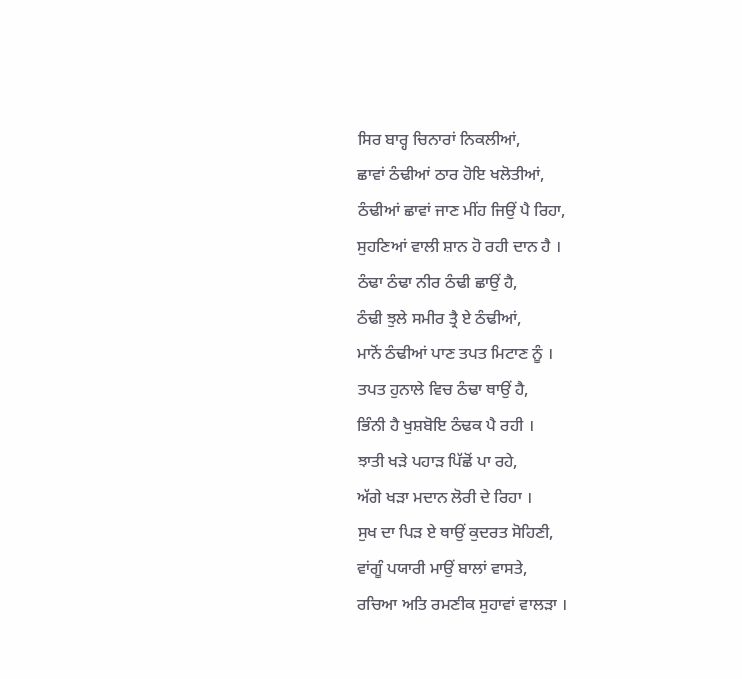ਸਿਰ ਬਾਰ੍ਹ ਚਿਨਾਰਾਂ ਨਿਕਲੀਆਂ,
ਛਾਵਾਂ ਠੰਢੀਆਂ ਠਾਰ ਹੋਇ ਖਲੋਤੀਆਂ,
ਠੰਢੀਆਂ ਛਾਵਾਂ ਜਾਣ ਮੀਂਹ ਜਿਉਂ ਪੈ ਰਿਹਾ,
ਸੁਹਣਿਆਂ ਵਾਲੀ ਸ਼ਾਨ ਹੋ ਰਹੀ ਦਾਨ ਹੈ ।
ਠੰਢਾ ਠੰਢਾ ਨੀਰ ਠੰਢੀ ਛਾਉਂ ਹੈ,
ਠੰਢੀ ਝੁਲੇ ਸਮੀਰ ਤ੍ਰੈ ਏ ਠੰਢੀਆਂ,
ਮਾਨੋਂ ਠੰਢੀਆਂ ਪਾਣ ਤਪਤ ਮਿਟਾਣ ਨੂੰ ।
ਤਪਤ ਹੁਨਾਲੇ ਵਿਚ ਠੰਢਾ ਥਾਉਂ ਹੈ,
ਭਿੰਨੀ ਹੈ ਖੁਸ਼ਬੋਇ ਠੰਢਕ ਪੈ ਰਹੀ ।
ਝਾਤੀ ਖੜੇ ਪਹਾੜ ਪਿੱਛੋਂ ਪਾ ਰਹੇ,
ਅੱਗੇ ਖੜਾ ਮਦਾਨ ਲੋਰੀ ਦੇ ਰਿਹਾ ।
ਸੁਖ ਦਾ ਪਿੜ ਏ ਥਾਉਂ ਕੁਦਰਤ ਸੋਹਿਣੀ,
ਵਾਂਗੂੰ ਪਯਾਰੀ ਮਾਉਂ ਬਾਲਾਂ ਵਾਸਤੇ,
ਰਚਿਆ ਅਤਿ ਰਮਣੀਕ ਸੁਹਾਵਾਂ ਵਾਲੜਾ ।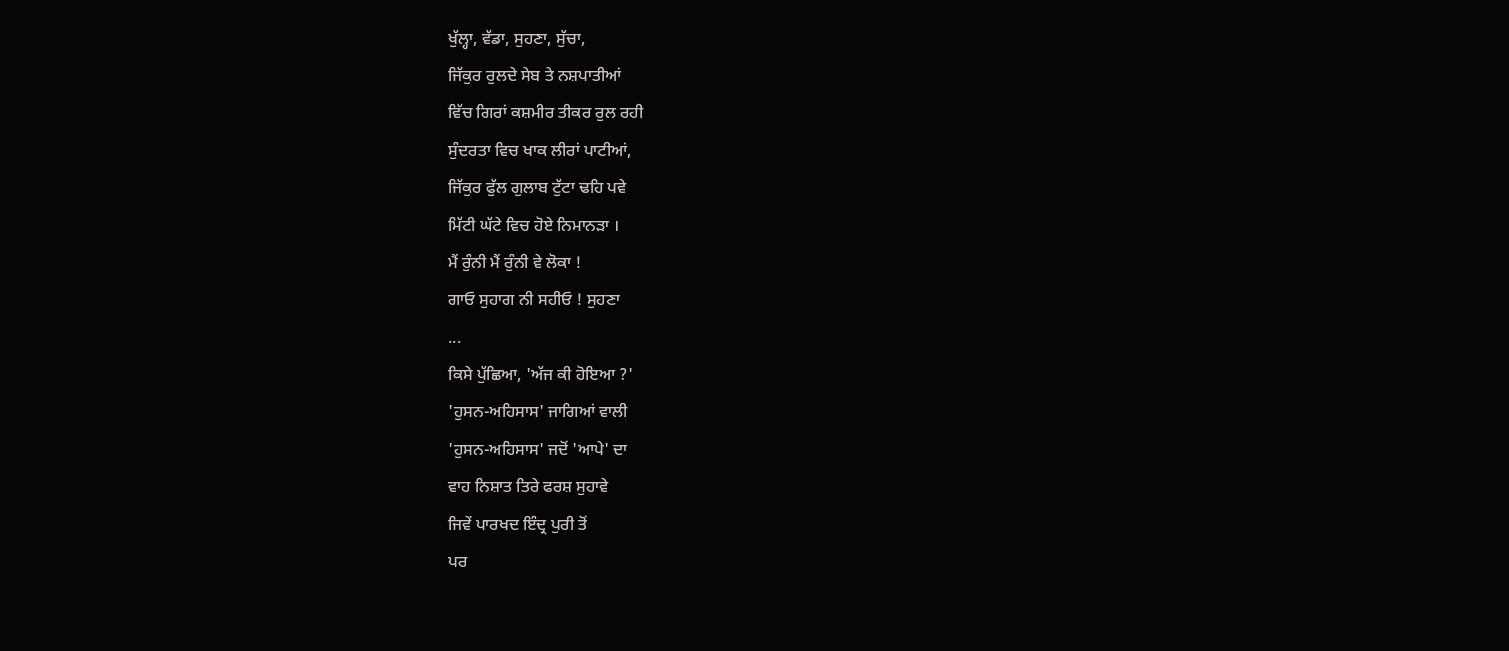ਖੁੱਲ੍ਹਾ, ਵੱਡਾ, ਸੁਹਣਾ, ਸੁੱਚਾ,
ਜਿੱਕੁਰ ਰੁਲਦੇ ਸੇਬ ਤੇ ਨਸ਼ਪਾਤੀਆਂ
ਵਿੱਚ ਗਿਰਾਂ ਕਸ਼ਮੀਰ ਤੀਕਰ ਰੁਲ ਰਹੀ
ਸੁੰਦਰਤਾ ਵਿਚ ਖਾਕ ਲੀਰਾਂ ਪਾਟੀਆਂ,
ਜਿੱਕੁਰ ਫੁੱਲ ਗੁਲਾਬ ਟੁੱਟਾ ਢਹਿ ਪਵੇ
ਮਿੱਟੀ ਘੱਟੇ ਵਿਚ ਹੋਏ ਨਿਮਾਨੜਾ ।
ਮੈਂ ਰੁੰਨੀ ਮੈਂ ਰੁੰਨੀ ਵੇ ਲੋਕਾ !
ਗਾਓ ਸੁਹਾਗ ਨੀ ਸਹੀਓ ! ਸੁਹਣਾ
...
ਕਿਸੇ ਪੁੱਛਿਆ, 'ਅੱਜ ਕੀ ਹੋਇਆ ?'
'ਹੁਸਨ-ਅਹਿਸਾਸ' ਜਾਗਿਆਂ ਵਾਲੀ
'ਹੁਸਨ-ਅਹਿਸਾਸ' ਜਦੋਂ 'ਆਪੇ' ਦਾ
ਵਾਹ ਨਿਸ਼ਾਤ ਤਿਰੇ ਫਰਸ਼ ਸੁਹਾਵੇ
ਜਿਵੇਂ ਪਾਰਖਦ ਇੰਦ੍ਰ ਪੁਰੀ ਤੋਂ
ਪਰ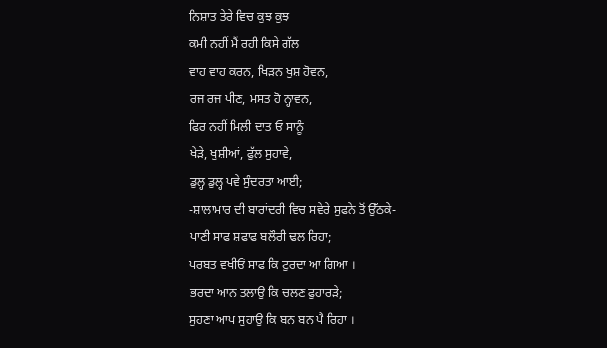ਨਿਸ਼ਾਤ ਤੇਰੇ ਵਿਚ ਕੁਝ ਕੁਝ
ਕਮੀ ਨਹੀਂ ਮੈਂ ਰਹੀ ਕਿਸੇ ਗੱਲ
ਵਾਹ ਵਾਹ ਕਰਨ, ਖਿੜਨ ਖੁਸ਼ ਹੋਵਨ,
ਰਜ ਰਜ ਪੀਣ, ਮਸਤ ਹੋ ਨ੍ਹਾਵਨ,
ਫਿਰ ਨਹੀਂ ਮਿਲੀ ਦਾਤ ਓ ਸਾਨੂੰ
ਖੇੜੇ, ਖੁਸ਼ੀਆਂ, ਫੁੱਲ ਸੁਹਾਵੇ,
ਡੁਲ੍ਹ ਡੁਲ੍ਹ ਪਵੇ ਸੁੰਦਰਤਾ ਆਈ;
-ਸ਼ਾਲਾਮਾਰ ਦੀ ਬਾਰਾਂਦਰੀ ਵਿਚ ਸਵੇਰੇ ਸੁਫਨੇ ਤੋਂ ਉੱਠਕੇ-
ਪਾਣੀ ਸਾਫ ਸ਼ਫਾਫ ਬਲੌਰੀ ਢਲ ਰਿਹਾ;
ਪਰਬਤ ਵਖੀਓਂ ਸਾਫ ਕਿ ਟੁਰਦਾ ਆ ਗਿਆ ।
ਭਰਦਾ ਆਨ ਤਲਾਉ ਕਿ ਚਲਣ ਫੁਹਾਰੜੇ;
ਸੁਹਣਾ ਆਪ ਸੁਹਾਉ ਕਿ ਬਨ ਬਨ ਪੈ ਰਿਹਾ ।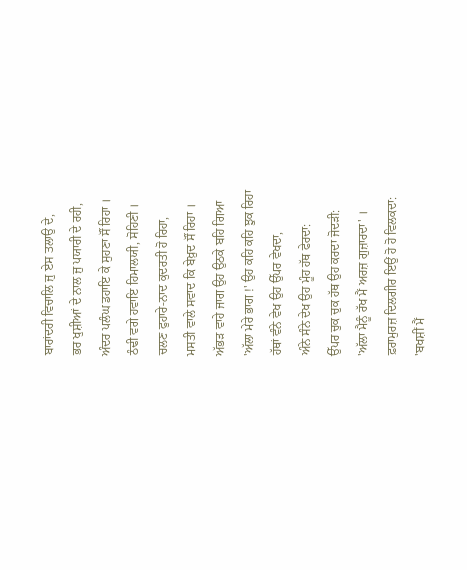ਬਾਰਾਂਦਰੀ ਵਿਚਾਲਿ ਜੁ ਏਸ ਤਲਾਉ ਦੇ,
ਭਰ ਖੁਸ਼ੀਆਂ ਦੇ ਨਾਲ ਜੁ ਪਯਾਰੀ ਦੇ ਰਹੀ,
ਅੰਦਰ ਪਲੰਘ ਡਹਾਇ ਕੇ ਸੁਹਣਾ ਸੌਂ ਰਿਹਾ ।
ਠੰਢੀ ਵਗੇ ਹਵਾਇ ਹਿਮਾਲਯੀ, ਸੋਹਿਣੀ ।
ਚਲਣ ਫੁਹਾਰੇ-ਨਾਦ ਕੁਦਰਤੀ ਹੋ ਰਿਹਾ,
ਮਸਤੀ ਵਾਲੇ ਸਵਾਦ ਕਿ ਬੇਖ਼ੁਦ ਸੌਂ ਰਿਹਾ ।
ਅੱਭੜ ਵਾਹੇ ਜਾਗ ਉਹ ਉਠਕੇ ਬਹਿ ਗਿਆ
'ਅੱਲਾ ਮੇਰੇ ਭਾਗ !' ਉਹ ਕਹਿ ਕਹਿ ਝੁਕ ਰਿਹਾ
ਹੱਥਾਂ ਵੰਨੇ ਵੇਖ ਉਹ ਉੱਪਰ ਵੇਖਦਾ,
ਅੰਨੇ ਸੰਨੇ ਦੇਖ ਉਹ ਮੂੰਹ ਹੱਥ ਫੇਰਦਾ:
ਉੱਪਰ ਚੁਕ ਚੁਕ ਹੱਥ ਉਹ ਕਰਦਾ ਜੋਦੜੀ:
'ਅੱਲਾ ਮੈਨੂੰ ਰੱਖ ਮੈਂ ਅਰਜ਼ ਗੁਜ਼ਾਰਦਾ' ।
ਫ਼ਰਾਮੁਰਜ਼ ਦਿਲਗੀਰ ਇਉਂ ਹੋ ਹੋ ਵਿਲਕਦਾ:
'ਬਖਸ਼ੀਂ ਮੈਂ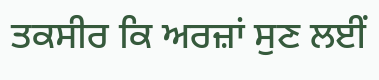ਤਕਸੀਰ ਕਿ ਅਰਜ਼ਾਂ ਸੁਣ ਲਈਂ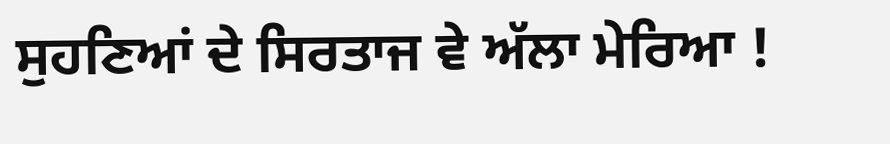ਸੁਹਣਿਆਂ ਦੇ ਸਿਰਤਾਜ ਵੇ ਅੱਲਾ ਮੇਰਿਆ !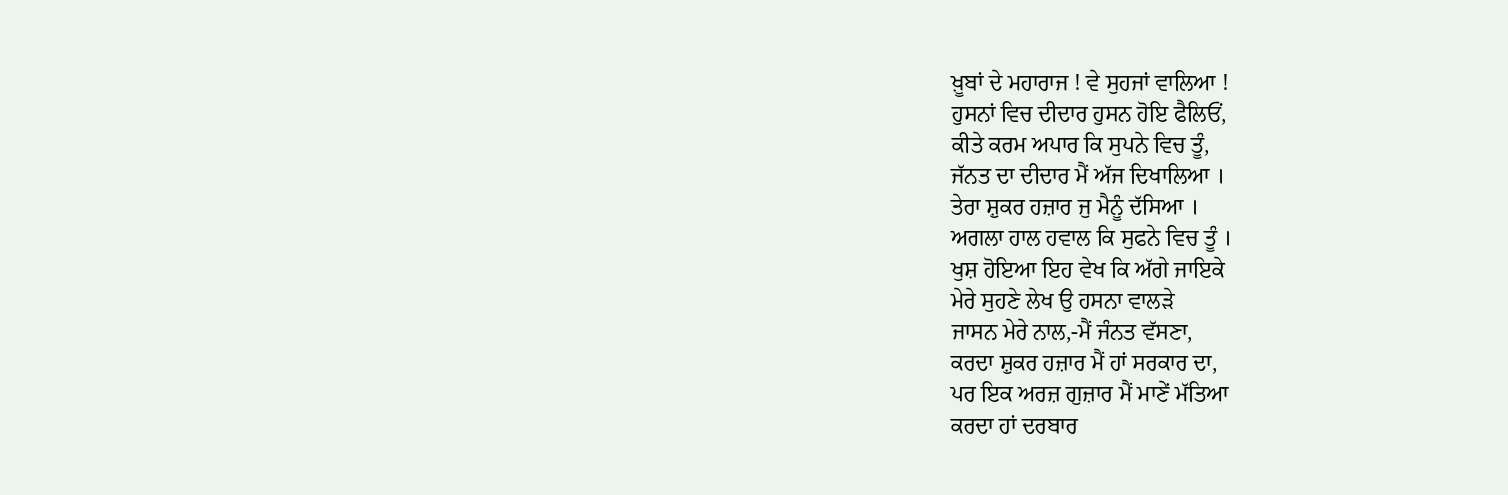ਖ਼ੂਬਾਂ ਦੇ ਮਹਾਰਾਜ ! ਵੇ ਸੁਹਜਾਂ ਵਾਲਿਆ !
ਹੁਸਨਾਂ ਵਿਚ ਦੀਦਾਰ ਹੁਸਨ ਹੋਇ ਫੈਲਿਓਂ,
ਕੀਤੇ ਕਰਮ ਅਪਾਰ ਕਿ ਸੁਪਨੇ ਵਿਚ ਤੂੰ,
ਜੱਨਤ ਦਾ ਦੀਦਾਰ ਮੈਂ ਅੱਜ ਦਿਖਾਲਿਆ ।
ਤੇਰਾ ਸ਼ੁਕਰ ਹਜ਼ਾਰ ਜੁ ਮੈਨੂੰ ਦੱਸਿਆ ।
ਅਗਲਾ ਹਾਲ ਹਵਾਲ ਕਿ ਸੁਫਨੇ ਵਿਚ ਤੂੰ ।
ਖੁਸ਼ ਹੋਇਆ ਇਹ ਵੇਖ ਕਿ ਅੱਗੇ ਜਾਇਕੇ
ਮੇਰੇ ਸੁਹਣੇ ਲੇਖ ਉ ਹਸਨਾ ਵਾਲੜੇ
ਜਾਸਨ ਮੇਰੇ ਨਾਲ,-ਮੈਂ ਜੰਨਤ ਵੱਸਣਾ,
ਕਰਦਾ ਸ਼ੁਕਰ ਹਜ਼ਾਰ ਮੈਂ ਹਾਂ ਸਰਕਾਰ ਦਾ,
ਪਰ ਇਕ ਅਰਜ਼ ਗੁਜ਼ਾਰ ਮੈਂ ਮਾਣੇਂ ਮੱਤਿਆ
ਕਰਦਾ ਹਾਂ ਦਰਬਾਰ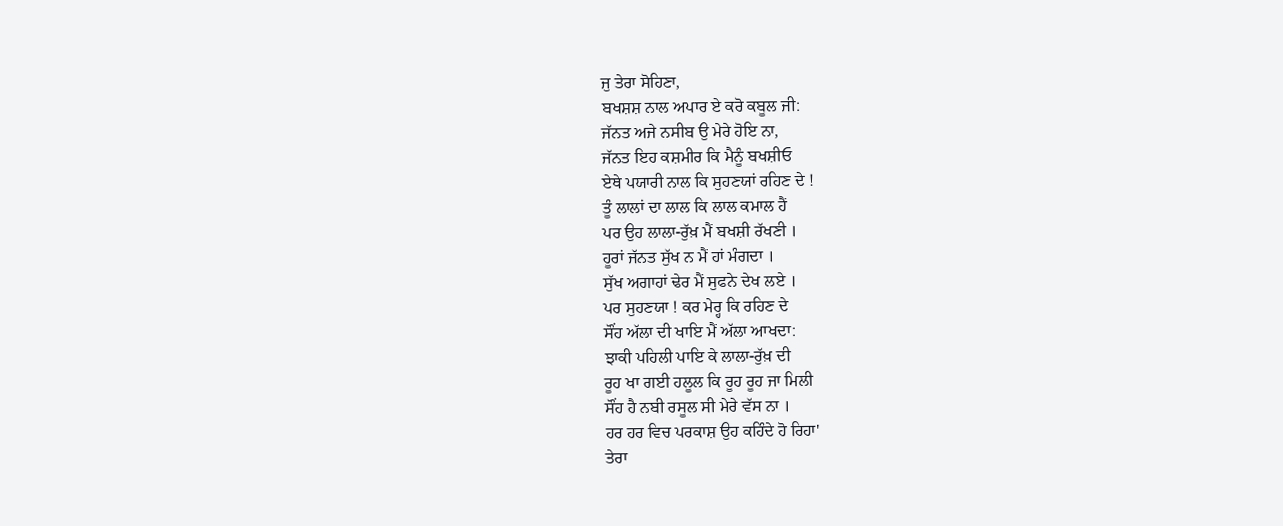ਜੁ ਤੇਰਾ ਸੋਹਿਣਾ,
ਬਖਸ਼ਸ਼ ਨਾਲ ਅਪਾਰ ਏ ਕਰੋ ਕਬੂਲ ਜੀ:
ਜੱਨਤ ਅਜੇ ਨਸੀਬ ਉ ਮੇਰੇ ਹੋਇ ਨਾ,
ਜੱਨਤ ਇਹ ਕਸ਼ਮੀਰ ਕਿ ਮੈਨੂੰ ਬਖਸ਼ੀਓ
ਏਥੇ ਪਯਾਰੀ ਨਾਲ ਕਿ ਸੁਹਣਯਾਂ ਰਹਿਣ ਦੇ !
ਤੂੰ ਲਾਲਾਂ ਦਾ ਲਾਲ ਕਿ ਲਾਲ ਕਮਾਲ ਹੈਂ
ਪਰ ਉਹ ਲਾਲਾ-ਰੁੱਖ਼ ਮੈਂ ਬਖਸ਼ੀ ਰੱਖਣੀ ।
ਹੂਰਾਂ ਜੱਨਤ ਸੁੱਖ ਨ ਮੈਂ ਹਾਂ ਮੰਗਦਾ ।
ਸੁੱਖ ਅਗਾਹਾਂ ਢੇਰ ਮੈਂ ਸੁਫਨੇ ਦੇਖ ਲਏ ।
ਪਰ ਸੁਹਣਯਾ ! ਕਰ ਮੇਰ੍ਹ ਕਿ ਰਹਿਣ ਦੇ
ਸੌਂਹ ਅੱਲਾ ਦੀ ਖਾਇ ਮੈਂ ਅੱਲਾ ਆਖਦਾ:
ਝਾਕੀ ਪਹਿਲੀ ਪਾਇ ਕੇ ਲਾਲਾ-ਰੁੱਖ਼ ਦੀ
ਰੂਹ ਖਾ ਗਈ ਹਲੂਲ ਕਿ ਰੂਹ ਰੂਹ ਜਾ ਮਿਲੀ
ਸੌਂਹ ਹੈ ਨਬੀ ਰਸੂਲ ਸੀ ਮੇਰੇ ਵੱਸ ਨਾ ।
ਹਰ ਹਰ ਵਿਚ ਪਰਕਾਸ਼ ਉਹ ਕਹਿੰਦੇ ਹੋ ਰਿਹਾ'
ਤੇਰਾ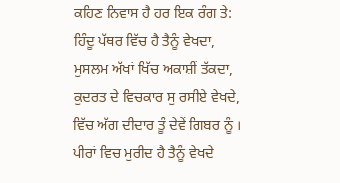ਕਹਿਣ ਨਿਵਾਸ ਹੈ ਹਰ ਇਕ ਰੰਗ ਤੇ:
ਹਿੰਦੂ ਪੱਥਰ ਵਿੱਚ ਹੈ ਤੈਨੂੰ ਵੇਖਦਾ,
ਮੁਸਲਮ ਅੱਖਾਂ ਖਿੱਚ ਅਕਾਸ਼ੀਂ ਤੱਕਦਾ,
ਕੁਦਰਤ ਦੇ ਵਿਚਕਾਰ ਸੁ ਰਸੀਏ ਵੇਖਦੇ,
ਵਿੱਚ ਅੱਗ ਦੀਦਾਰ ਤੂੰ ਦੇਵੇਂ ਗਿਬਰ ਨੂੰ ।
ਪੀਰਾਂ ਵਿਚ ਮੁਰੀਦ ਹੈ ਤੈਨੂੰ ਵੇਖਦੇ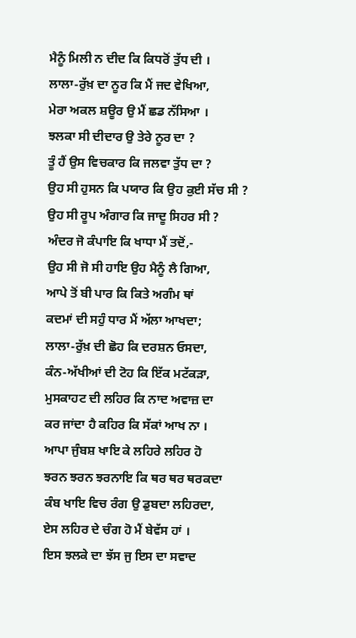ਮੈਨੂੰ ਮਿਲੀ ਨ ਦੀਦ ਕਿ ਕਿਧਰੋਂ ਤੁੱਧ ਦੀ ।
ਲਾਲਾ-ਰੁੱਖ਼ ਦਾ ਨੂਰ ਕਿ ਮੈਂ ਜਦ ਵੇਖਿਆ,
ਮੇਰਾ ਅਕਲ ਸ਼ਊਰ ਉ ਮੈਂ ਛਡ ਨੱਸਿਆ ।
ਝਲਕਾ ਸੀ ਦੀਦਾਰ ਉ ਤੇਰੇ ਨੂਰ ਦਾ ?
ਤੂੰ ਹੈਂ ਉਸ ਵਿਚਕਾਰ ਕਿ ਜਲਵਾ ਤੁੱਧ ਦਾ ?
ਉਹ ਸੀ ਹੁਸਨ ਕਿ ਪਯਾਰ ਕਿ ਉਹ ਕੁਈ ਸੱਚ ਸੀ ?
ਉਹ ਸੀ ਰੂਪ ਅੰਗਾਰ ਕਿ ਜਾਦੂ ਸਿਹਰ ਸੀ ?
ਅੰਦਰ ਜੋ ਕੰਪਾਇ ਕਿ ਖਾਧਾ ਮੈਂ ਤਦੋਂ,-
ਉਹ ਸੀ ਜੋ ਸੀ ਹਾਇ ਉਹ ਮੈਨੂੰ ਲੈ ਗਿਆ,
ਆਪੇ ਤੋਂ ਬੀ ਪਾਰ ਕਿ ਕਿਤੇ ਅਗੰਮ ਥਾਂ
ਕਦਮਾਂ ਦੀ ਸਹੁੰ ਧਾਰ ਮੈਂ ਅੱਲਾ ਆਖਦਾ;
ਲਾਲਾ-ਰੁੱਖ਼ ਦੀ ਛੋਹ ਕਿ ਦਰਸ਼ਨ ਓਸਦਾ,
ਕੰਨ-ਅੱਖੀਆਂ ਦੀ ਟੋਹ ਕਿ ਇੱਕ ਮਟੱਕੜਾ,
ਮੁਸਕਾਹਟ ਦੀ ਲਹਿਰ ਕਿ ਨਾਦ ਅਵਾਜ਼ ਦਾ
ਕਰ ਜਾਂਦਾ ਹੈ ਕਹਿਰ ਕਿ ਸੱਕਾਂ ਆਖ ਨਾ ।
ਆਪਾ ਜੁੰਬਸ਼ ਖਾਇ ਕੇ ਲਹਿਰੇ ਲਹਿਰ ਹੋ
ਝਰਨ ਝਰਨ ਝਰਨਾਇ ਕਿ ਥਰ ਥਰ ਥਰਕਦਾ
ਕੰਬ ਖਾਇ ਵਿਚ ਰੰਗ ਉ ਡੁਬਦਾ ਲਹਿਰਦਾ,
ਏਸ ਲਹਿਰ ਦੇ ਚੰਗ ਹੋ ਮੈਂ ਬੇਵੱਸ ਹਾਂ ।
ਇਸ ਝਲਕੇ ਦਾ ਝੱਸ ਜੁ ਇਸ ਦਾ ਸਵਾਦ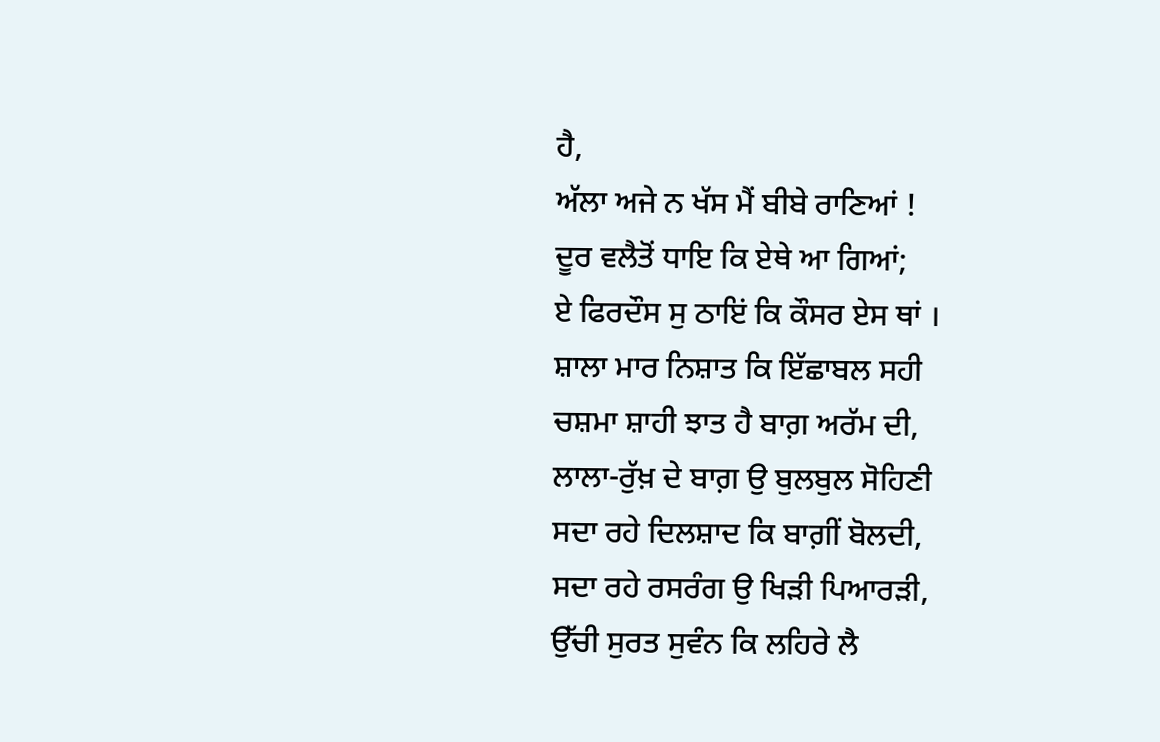ਹੈ,
ਅੱਲਾ ਅਜੇ ਨ ਖੱਸ ਮੈਂ ਬੀਬੇ ਰਾਣਿਆਂ !
ਦੂਰ ਵਲੈਤੋਂ ਧਾਇ ਕਿ ਏਥੇ ਆ ਗਿਆਂ;
ਏ ਫਿਰਦੌਸ ਸੁ ਠਾਇਂ ਕਿ ਕੌਸਰ ਏਸ ਥਾਂ ।
ਸ਼ਾਲਾ ਮਾਰ ਨਿਸ਼ਾਤ ਕਿ ਇੱਛਾਬਲ ਸਹੀ
ਚਸ਼ਮਾ ਸ਼ਾਹੀ ਝਾਤ ਹੈ ਬਾਗ਼ ਅਰੱਮ ਦੀ,
ਲਾਲਾ-ਰੁੱਖ਼ ਦੇ ਬਾਗ਼ ਉ ਬੁਲਬੁਲ ਸੋਹਿਣੀ
ਸਦਾ ਰਹੇ ਦਿਲਸ਼ਾਦ ਕਿ ਬਾਗ਼ੀਂ ਬੋਲਦੀ,
ਸਦਾ ਰਹੇ ਰਸਰੰਗ ਉ ਖਿੜੀ ਪਿਆਰੜੀ,
ਉੱਚੀ ਸੁਰਤ ਸੁਵੰਨ ਕਿ ਲਹਿਰੇ ਲੈ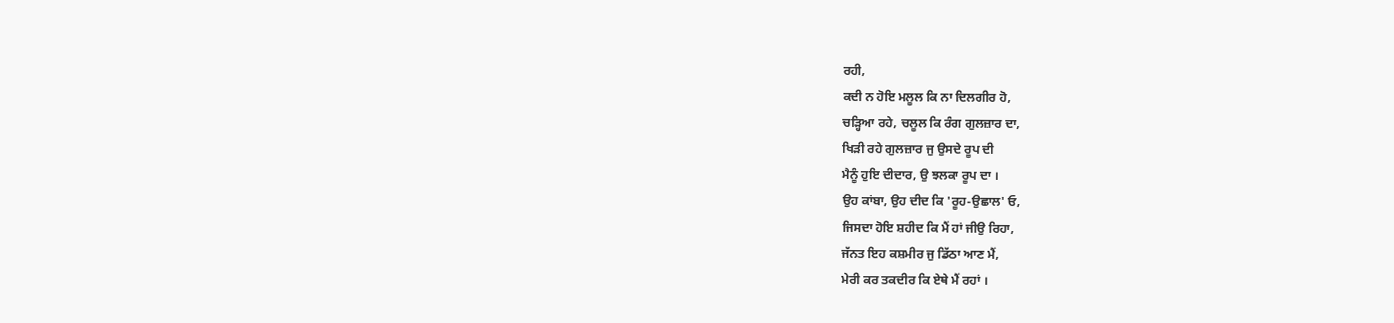ਰਹੀ,
ਕਦੀ ਨ ਹੋਇ ਮਲੂਲ ਕਿ ਨਾ ਦਿਲਗੀਰ ਹੋ,
ਚੜ੍ਹਿਆ ਰਹੇ, ਚਲੂਲ ਕਿ ਰੰਗ ਗੁਲਜ਼ਾਰ ਦਾ,
ਖਿੜੀ ਰਹੇ ਗੁਲਜ਼ਾਰ ਜੁ ਉਸਦੇ ਰੂਪ ਦੀ
ਮੈਨੂੰ ਹੁਇ ਦੀਦਾਰ, ਉ ਝਲਕਾ ਰੂਪ ਦਾ ।
ਉਹ ਕਾਂਬਾ, ਉਹ ਦੀਦ ਕਿ 'ਰੂਹ-ਉਛਾਲ' ਓ,
ਜਿਸਦਾ ਹੋਇ ਸ਼ਹੀਦ ਕਿ ਮੈਂ ਹਾਂ ਜੀਉ ਰਿਹਾ,
ਜੱਨਤ ਇਹ ਕਸ਼ਮੀਰ ਜੁ ਡਿੱਠਾ ਆਣ ਮੈਂ,
ਮੇਰੀ ਕਰ ਤਕਦੀਰ ਕਿ ਏਥੇ ਮੈਂ ਰਹਾਂ ।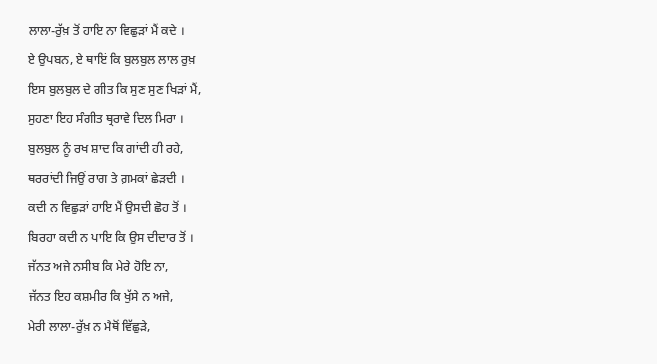ਲਾਲਾ-ਰੁੱਖ਼ ਤੋਂ ਹਾਇ ਨਾ ਵਿਛੁੜਾਂ ਮੈਂ ਕਦੇ ।
ਏ ਉਪਬਨ, ਏ ਥਾਇਂ ਕਿ ਬੁਲਬੁਲ ਲਾਲ ਰੁਖ਼
ਇਸ ਬੁਲਬੁਲ ਦੇ ਗੀਤ ਕਿ ਸੁਣ ਸੁਣ ਖਿੜਾਂ ਮੈਂ,
ਸੁਹਣਾ ਇਹ ਸੰਗੀਤ ਥ੍ਰਰਾਵੇ ਦਿਲ ਮਿਰਾ ।
ਬੁਲਬੁਲ ਨੂੰ ਰਖ ਸ਼ਾਦ ਕਿ ਗਾਂਦੀ ਹੀ ਰਹੇ,
ਥਰਰਾਂਦੀ ਜਿਉਂ ਰਾਗ ਤੇ ਗ਼ਮਕਾਂ ਛੇੜਦੀ ।
ਕਦੀ ਨ ਵਿਛੁੜਾਂ ਹਾਇ ਮੈਂ ਉਸਦੀ ਛੋਹ ਤੋਂ ।
ਬਿਰਹਾ ਕਦੀ ਨ ਪਾਇ ਕਿ ਉਸ ਦੀਦਾਰ ਤੋਂ ।
ਜੱਨਤ ਅਜੇ ਨਸੀਬ ਕਿ ਮੇਰੇ ਹੋਇ ਨਾ,
ਜੱਨਤ ਇਹ ਕਸ਼ਮੀਰ ਕਿ ਖੁੱਸੇ ਨ ਅਜੇ,
ਮੇਰੀ ਲਾਲਾ-ਰੁੱਖ਼ ਨ ਮੈਥੋਂ ਵਿੱਛੁੜੇ,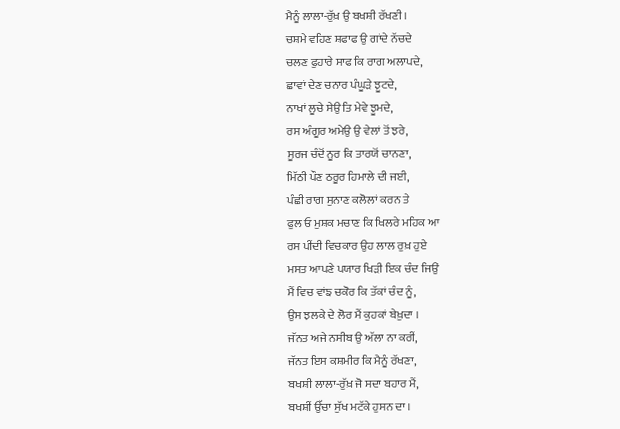ਮੈਨੂੰ ਲਾਲਾ-ਰੁੱਖ਼ ਉ ਬਖਸ਼ੀ ਰੱਖਣੀ ।
ਚਸ਼ਮੇ ਵਹਿਣ ਸ਼ਫਾਫ ਉ ਗਾਂਦੇ ਨੱਚਦੇ
ਚਲਣ ਫੁਹਾਰੇ ਸਾਫ ਕਿ ਰਾਗ ਅਲਾਪਦੇ,
ਛਾਵਾਂ ਦੇਣ ਚਨਾਰ ਪੰਘੂੜੇ ਝੂਟਦੇ,
ਨਾਖਾਂ ਲੂਚੇ ਸੇਉ ਤਿ ਮੇਵੇ ਝੂਮਦੇ,
ਰਸ ਅੰਗੂਰ ਅਮੇਉ ਉ ਵੇਲਾਂ ਤੋਂ ਝਰੇ,
ਸੂਰਜ ਚੰਦੋਂ ਨੂਰ ਕਿ ਤਾਰਯੋਂ ਚਾਨਣਾ,
ਮਿੱਠੀ ਪੌਣ ਠਰੂਰ ਹਿਮਾਲੇ ਦੀ ਜਈ,
ਪੰਛੀ ਰਾਗ ਸੁਨਾਣ ਕਲੋਲਾਂ ਕਰਨ ਤੇ
ਫੁਲ ਓ ਮੁਸ਼ਕ ਮਚਾਣ ਕਿ ਖਿਲਰੇ ਮਹਿਕ ਆ
ਰਸ ਪੀਂਦੀ ਵਿਚਕਾਰ ਉਹ ਲਾਲ ਰੁਖ਼ ਹੁਏ
ਮਸਤ ਆਪਣੇ ਪਯਾਰ ਖਿੜੀ ਇਕ ਚੰਦ ਜਿਉਂ
ਮੈਂ ਵਿਚ ਵਾਂਙ ਚਕੋਰ ਕਿ ਤੱਕਾਂ ਚੰਦ ਨੂੰ,
ਉਸ ਝਲਕੇ ਦੇ ਲੋਰ ਮੈਂ ਕੁਹਕਾਂ ਬੇਖ਼ੁਦਾ ।
ਜੱਨਤ ਅਜੇ ਨਸੀਬ ਉ ਅੱਲਾ ਨਾ ਕਰੀਂ,
ਜੱਨਤ ਇਸ ਕਸ਼ਮੀਰ ਕਿ ਮੈਨੂੰ ਰੱਖਣਾ,
ਬਖਸ਼ੀ ਲਾਲਾ-ਰੁੱਖ਼ ਜੋ ਸਦਾ ਬਹਾਰ ਮੈਂ,
ਬਖਸ਼ੀਂ ਉੱਚਾ ਸੁੱਖ ਮਟੱਕੇ ਹੁਸਨ ਦਾ ।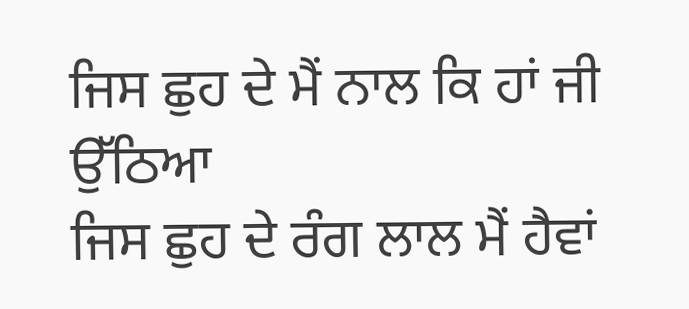ਜਿਸ ਛੁਹ ਦੇ ਮੈਂ ਨਾਲ ਕਿ ਹਾਂ ਜੀ ਉੱਠਿਆ
ਜਿਸ ਛੁਹ ਦੇ ਰੰਗ ਲਾਲ ਮੈਂ ਹੈਵਾਂ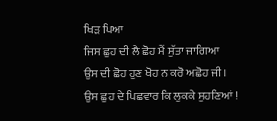ਖਿੜ ਪਿਆ
ਜਿਸ ਛੁਹ ਦੀ ਲੈ ਛੋਹ ਮੈਂ ਸੁੱਤਾ ਜਾਗਿਆ
ਉਸ ਦੀ ਛੋਹ ਹੁਣ ਖੋਹ ਨ ਕਰੋ ਅਛੋਹ ਜੀ ।
ਉਸ ਛੁਹ ਦੇ ਪਿਛਵਾਰ ਕਿ ਲੁਕਕੇ ਸੁਹਣਿਆਂ !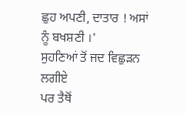ਛੁਹ ਅਪਣੀ, ਦਾਤਾਰ ! ਅਸਾਂ ਨੂੰ ਬਖਸ਼ਣੀ ।'
ਸੁਹਣਿਆਂ ਤੋਂ ਜਦ ਵਿਛੁੜਨ ਲਗੀਏ
ਪਰ ਤੈਥੋਂ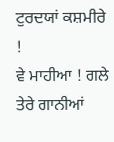ਟੁਰਦਯਾਂ ਕਸ਼ਮੀਰੇ !
ਵੇ ਮਾਹੀਆ ! ਗਲੇ ਤੇਰੇ ਗਾਨੀਆਂ